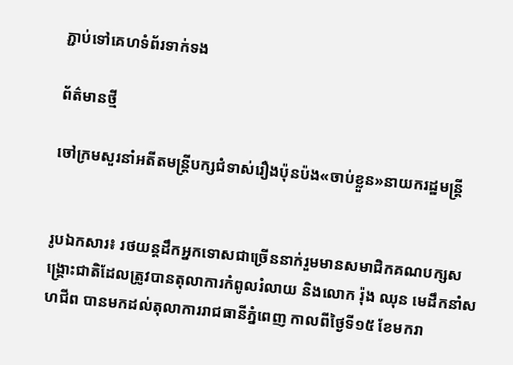ភ្ជាប់ទៅគេហទំព័រទាក់ទង

ព័ត៌មានថ្មី

ចៅក្រមសួរនាំអតីតមន្ត្រីបក្សជំទាស់រឿងប៉ុនប៉ង«ចាប់ខ្លួន»នាយករដ្ឋមន្ត្រី


រូបឯកសារ៖ រថយន្តដឹកអ្នកទោសជាច្រើននាក់រួមមានសមាជិកគណបក្សសង្គ្រោះជាតិដែលត្រូវបានតុលាការកំពូលរំលាយ និងលោក រ៉ុង ឈុន មេដឹកនាំសហជីព បានមកដល់តុលាការរាជធានីភ្នំពេញ កាលពីថ្ងៃទី១៥ ខែមករា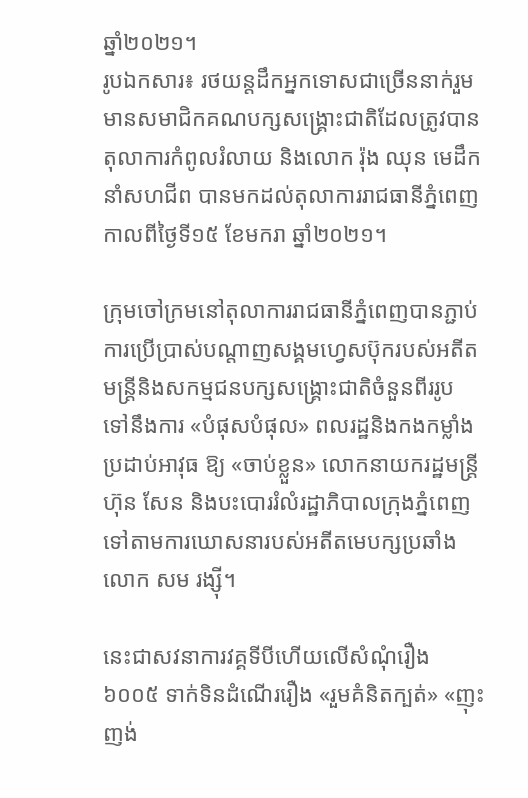ឆ្នាំ២០២១។
រូបឯកសារ៖ រថយន្តដឹកអ្នកទោសជាច្រើននាក់រួមមានសមាជិកគណបក្សសង្គ្រោះជាតិដែលត្រូវបានតុលាការកំពូលរំលាយ និងលោក រ៉ុង ឈុន មេដឹកនាំសហជីព បានមកដល់តុលាការរាជធានីភ្នំពេញ កាលពីថ្ងៃទី១៥ ខែមករា ឆ្នាំ២០២១។

ក្រុមចៅក្រមនៅតុលាការរាជធានីភ្នំពេញបានភ្ជាប់ការប្រើប្រាស់បណ្តាញសង្គមហ្វេសប៊ុករបស់អតីតមន្ត្រីនិងសកម្មជនបក្សសង្គ្រោះជាតិចំនួនពីររូប ទៅនឹងការ «បំផុសបំផុល» ពលរដ្ឋនិងកងកម្លាំងប្រដាប់អាវុធ ឱ្យ «ចាប់ខ្លួន» លោកនាយករដ្ឋមន្ត្រី ហ៊ុន សែន និងបះបោររំលំរដ្ឋាភិបាលក្រុងភ្នំពេញទៅតាមការឃោសនារបស់អតីតមេបក្សប្រឆាំងលោក សម រង្ស៊ី។

នេះជាសវនាការវគ្គទីបីហើយលើសំណុំរឿង ៦០០៥ ទាក់ទិនដំណើររឿង «រួមគំនិតក្បត់» «ញុះញង់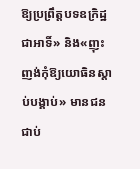ឱ្យប្រព្រឹត្តបទឧក្រិដ្ឋជាអាទិ៍» និង«ញុះញង់កុំឱ្យយោធិនស្ដាប់បង្គាប់» មានជនជាប់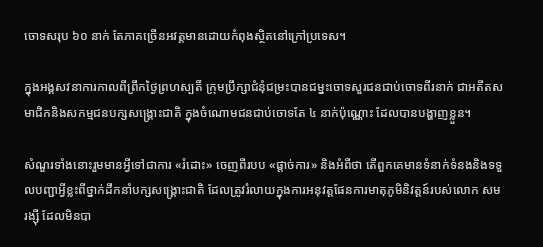ចោទសរុប ៦០ នាក់ តែភាគច្រើនអវត្តមានដោយកំពុងស្ថិតនៅក្រៅប្រទេស។

ក្នុងអង្គសវនាការកាលពីព្រឹកថ្ងៃព្រហស្បតិ៍ ក្រុមប្រឹក្សាជំនុំជម្រះបានជម្នះចោទសួរជនជាប់ចោទពីរនាក់ ជាអតីតសមាជិកនិងសកម្មជនបក្សសង្គ្រោះជាតិ ក្នុងចំណោមជនជាប់ចោទតែ ៤ នាក់ប៉ុណ្ណោះ ដែលបានបង្ហាញខ្លួន។

សំណួរទាំងនោះរួមមានអ្វីទៅជាការ «រំដោះ» ចេញពីរបប «ផ្តាច់ការ» និងអំពីថា តើពួកគេមានទំនាក់ទំនងនិងទទួលបញ្ជាអ្វីខ្លះពីថ្នាក់ដឹកនាំបក្សសង្គ្រោះជាតិ ដែលត្រូវរំលាយក្នុងការអនុវត្តផែនការមាតុភូមិនិវត្តន៍របស់លោក សម រង្ស៊ី ដែលមិនបា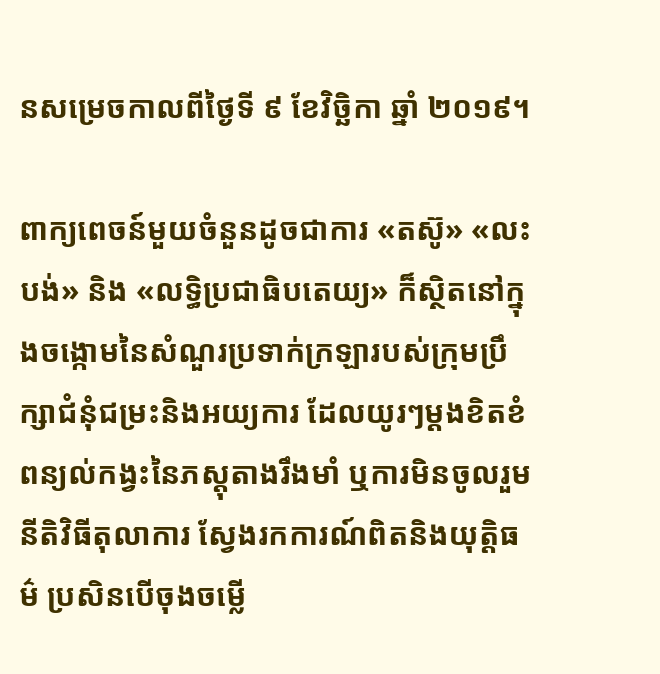នសម្រេចកាលពីថ្ងៃទី ៩ ខែវិច្ឆិកា ឆ្នាំ ២០១៩។

ពាក្យពេចន៍មួយចំនួនដូចជាការ «តស៊ូ» «លះបង់» និង «លទ្ធិប្រជាធិបតេយ្យ» ក៏ស្ថិតនៅក្នុងចង្កោមនៃសំណួរប្រទាក់ក្រឡារបស់ក្រុមប្រឹក្សាជំនុំជម្រះនិងអយ្យការ ដែលយូរៗម្តងខិតខំពន្យល់កង្វះនៃភស្តុតាងរឹងមាំ ឬការមិនចូលរួមនីតិវិធីតុលាការ ស្វែងរកការណ៍ពិតនិងយុត្តិធម៌ ប្រសិនបើចុងចម្លើ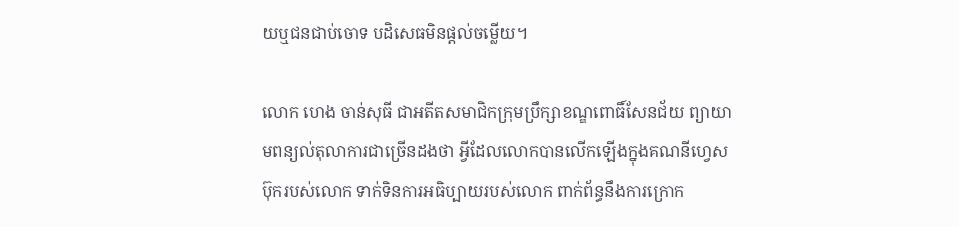យឬជនជាប់ចោទ បដិសេធមិនផ្តល់ចម្លើយ។

លោក ហេង ចាន់សុធី ជាអតីតសមាជិកក្រុមប្រឹក្សាខណ្ឌពោធិ៍សែនជ័យ ព្យាយាមពន្យល់តុលាការជាច្រើនដងថា អ្វីដែលលោកបានលើកឡើងក្នុងគណនីហ្វេសប៊ុករបស់លោក ទាក់ទិនការអធិប្បាយរបស់លោក ពាក់ព័ន្ធនឹងការក្រោក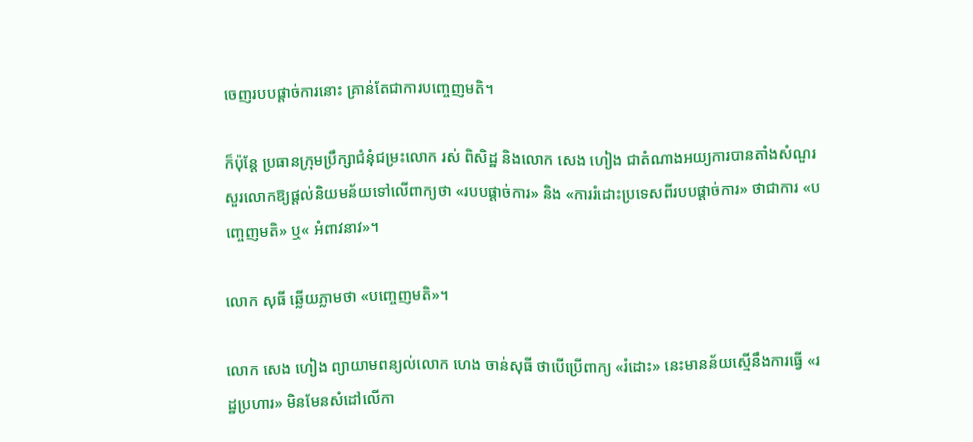ចេញរបបផ្តាច់ការនោះ គ្រាន់តែជាការបញ្ចេញមតិ។

ក៏ប៉ុន្តែ ប្រធានក្រុមប្រឹក្សាជំនុំជម្រះលោក រស់ ពិសិដ្ឋ និងលោក សេង ហៀង ជាតំណាងអយ្យការបានតាំងសំណួរសួរលោកឱ្យផ្ដល់និយមន័យទៅលើពាក្យថា «របបផ្ដាច់ការ» និង «ការរំដោះប្រទេសពីរបបផ្ដាច់ការ» ថាជាការ «បញ្ចេញមតិ» ឬ« អំពាវនាវ»។

លោក សុធី ឆ្លើយភ្លាមថា «បញ្ចេញមតិ»។

លោក សេង ហៀង ព្យាយាមពន្យល់លោក ហេង ចាន់សុធី ថាបើប្រើពាក្យ «រំដោះ» នេះមានន័យស្មើនឹងការធ្វើ «រដ្ឋប្រហារ» មិនមែនសំដៅលើកា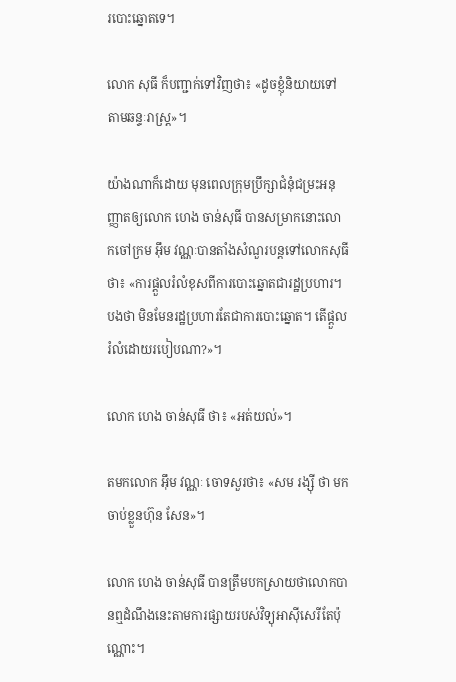របោះឆ្នោតទេ។

លោក សុធី ក៏បញ្ជាក់ទៅវិញថា៖ «ដូចខ្ញុំនិយាយទៅតាមឆន្ទៈរាស្ត្រ»។

យ៉ាងណាក៏ដោយ មុនពេលក្រុមប្រឹក្សាជំនុំជម្រះអនុញ្ញាតឲ្យលោក ហេង ចាន់សុធី បានសម្រាកនោះលោកចៅក្រម អ៊ឹម វណ្ណៈបានតាំងសំណួរបន្តទៅលោកសុធីថា៖ «ការផ្តួលរំលំខុសពីការបោះឆ្នោតជារដ្ឋប្រហារ។ បងថា មិនមែនរដ្ឋប្រហារតែជាការបោះឆ្នោត។ តើផ្តួលរំលំដោយរបៀបណា?»។

លោក ហេង ចាន់សុធី ថា៖ «អត់យល់»។

តមកលោក អ៊ឹម វណ្ណៈ ចោទសួរថា៖ «សម រង្ស៊ី ថា មកចាប់ខ្លួនហ៊ុន សែន»។

លោក ហេង ចាន់សុធី បានត្រឹមបកស្រាយថាលោកបានឮដំណឹងនេះតាមការផ្សាយរបស់វិទ្យុអាស៊ីសេរីតែប៉ុណ្ណោះ។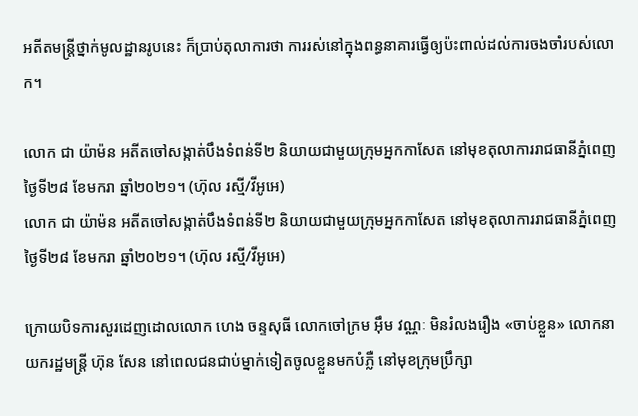អតីតមន្ត្រីថ្នាក់មូលដ្ឋានរូបនេះ ក៏ប្រាប់តុលាការថា ការរស់នៅក្នុងពន្ធនាគារធ្វើឲ្យប៉ះពាល់ដល់ការចងចាំរបស់លោក។

លោក ជា យ៉ាម៉ន អតីតចៅសង្កាត់បឹងទំពន់ទី២ និយាយជាមួយក្រុមអ្នកកាសែត នៅមុខតុលាការរាជធានីភ្នំពេញ ថ្ងៃទី២៨ ខែមករា ឆ្នាំ២០២១។ (ហ៊ុល រស្មី/វីអូអេ)
លោក ជា យ៉ាម៉ន អតីតចៅសង្កាត់បឹងទំពន់ទី២ និយាយជាមួយក្រុមអ្នកកាសែត នៅមុខតុលាការរាជធានីភ្នំពេញ ថ្ងៃទី២៨ ខែមករា ឆ្នាំ២០២១។ (ហ៊ុល រស្មី/វីអូអេ)

ក្រោយបិទការសួរដេញដោលលោក ហេង ចន្ទសុធី លោកចៅក្រម អ៊ឹម វណ្ណៈ មិនរំលងរឿង «ចាប់ខ្លួន» លោកនាយករដ្ឋមន្ត្រី ហ៊ុន សែន នៅពេលជនជាប់ម្នាក់ទៀតចូលខ្លួនមកបំភ្លឺ នៅមុខក្រុមប្រឹក្សា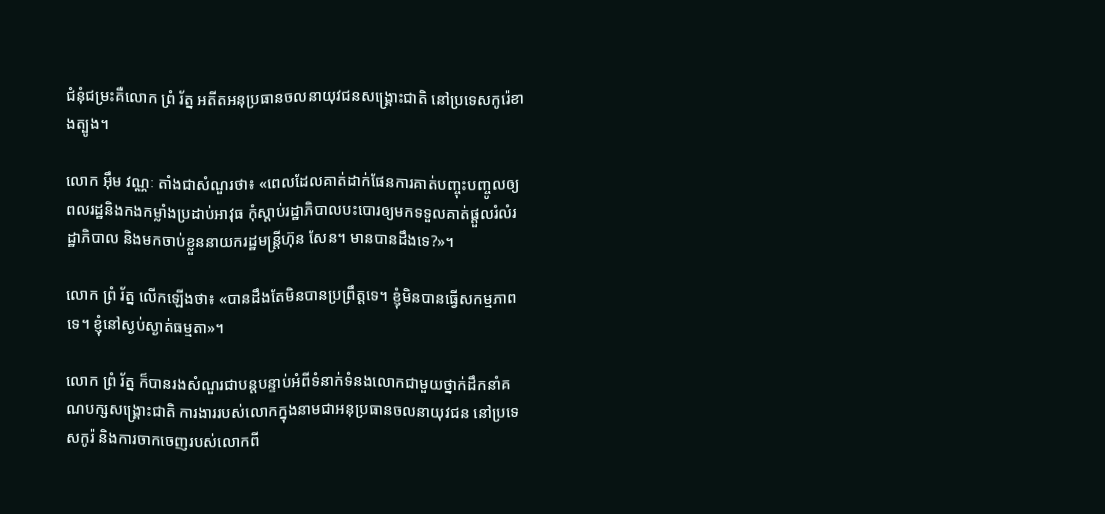ជំនុំជម្រះគឺលោក ព្រំ រ័ត្ន អតីតអនុប្រធានចលនាយុវជនសង្គ្រោះជាតិ នៅប្រទេសកូរ៉េខាងត្បូង។

លោក អ៊ឹម វណ្ណៈ តាំងជាសំណួរថា៖ «ពេលដែលគាត់ដាក់ផែនការគាត់បញ្ចុះបញ្ចូលឲ្យពលរដ្ឋនិងកងកម្លាំងប្រដាប់អាវុធ កុំស្តាប់រដ្ឋាភិបាលបះបោរឲ្យមកទទួលគាត់ផ្តួលរំលំរដ្ឋាភិបាល និងមកចាប់ខ្លួននាយករដ្ឋមន្ត្រីហ៊ុន សែន។ មានបានដឹងទេ?»។

លោក ព្រំ រ័ត្ន លើកឡើងថា៖ «បានដឹងតែមិនបានប្រព្រឹត្តទេ។ ខ្ញុំមិនបានធ្វើសកម្មភាពទេ។ ខ្ញុំនៅស្ងប់ស្ងាត់ធម្មតា»។

លោក ព្រំ រ័ត្ន ក៏បានរងសំណួរជាបន្តបន្ទាប់អំពីទំនាក់ទំនងលោកជាមួយថ្នាក់ដឹកនាំគណបក្សសង្គ្រោះជាតិ ការងាររបស់លោកក្នុងនាមជាអនុប្រធានចលនាយុវជន នៅប្រទេសកូរ៉ និងការចាកចេញរបស់លោកពី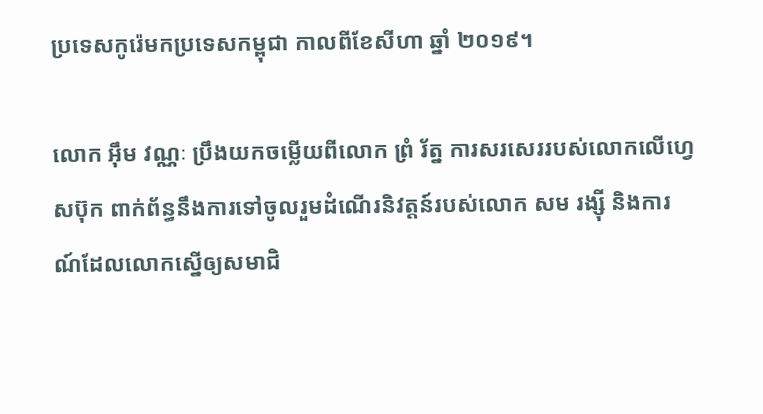ប្រទេសកូរ៉េមកប្រទេសកម្ពុជា កាលពីខែសីហា ឆ្នាំ ២០១៩។

លោក អ៊ឹម វណ្ណៈ ប្រឹងយកចម្លើយពីលោក ព្រំ រ័ត្ន ការសរសេររបស់លោកលើហ្វេសប៊ុក ពាក់ព័ន្ធនឹងការទៅចូលរួមដំណើរនិវត្តន៍របស់លោក សម រង្ស៊ី និងការណ៍ដែលលោកស្នើឲ្យសមាជិ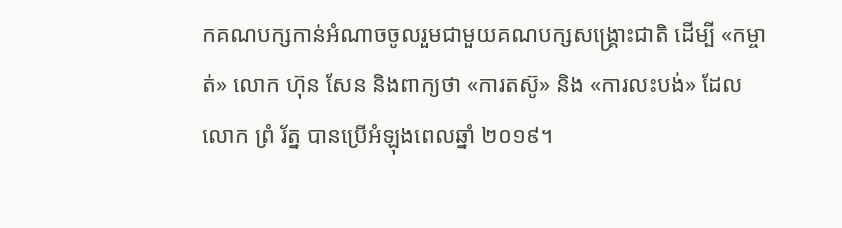កគណបក្សកាន់អំណាចចូលរួមជាមួយគណបក្សសង្គ្រោះជាតិ ដើម្បី «កម្ចាត់» លោក ហ៊ុន សែន និងពាក្យថា «ការតស៊ូ» និង «ការលះបង់» ដែលលោក ព្រំ រ័ត្ន បានប្រើអំឡុងពេលឆ្នាំ ២០១៩។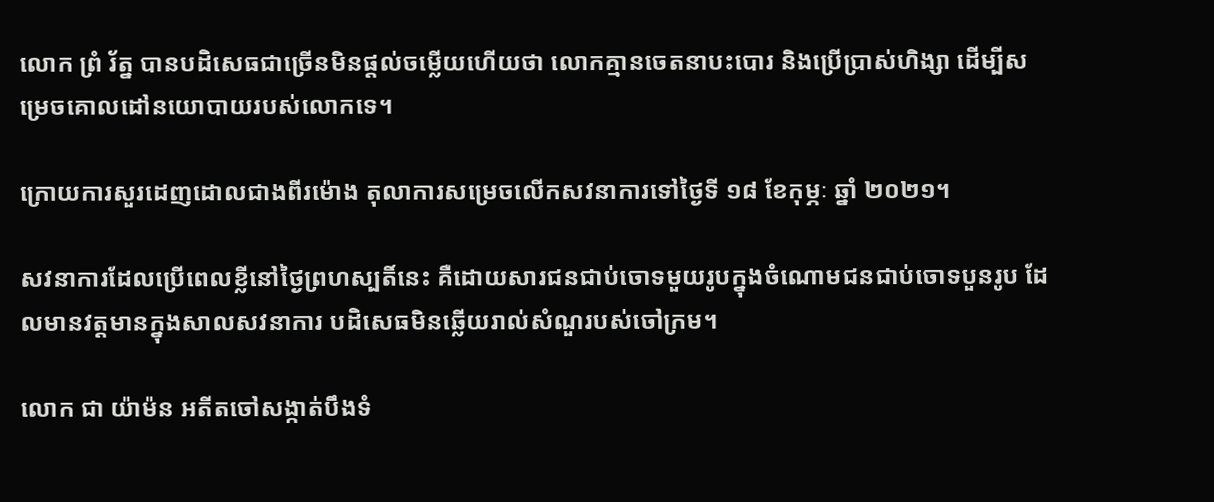លោក ព្រំ រ័ត្ន បានបដិសេធជាច្រើនមិនផ្តល់ចម្លើយហើយថា លោកគ្មានចេតនាបះបោរ និងប្រើប្រាស់ហិង្សា ដើម្បីសម្រេចគោលដៅនយោបាយរបស់លោកទេ។

ក្រោយការសួរដេញដោលជាងពីរម៉ោង តុលាការសម្រេចលើកសវនាការទៅថ្ងៃទី ១៨ ខែកុម្ភៈ ឆ្នាំ ២០២១។

សវនាការដែលប្រើពេលខ្លីនៅថ្ងៃព្រហស្បតិ៍នេះ គឺដោយសារជនជាប់ចោទមួយរូបក្នុងចំណោមជនជាប់ចោទបួនរូប ដែលមានវត្តមានក្នុងសាលសវនាការ បដិសេធមិនឆ្លើយរាល់សំណួរបស់ចៅក្រម។

លោក ជា យ៉ាម៉ន អតីតចៅសង្កាត់បឹងទំ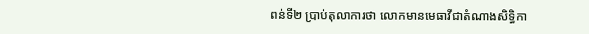ពន់ទី២ ប្រាប់តុលាការថា លោកមានមេធាវីជាតំណាងសិទ្ធិកា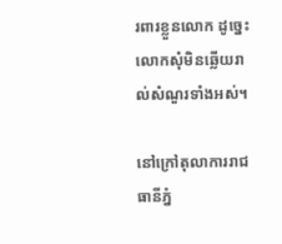រពារខ្លួនលោក ដូច្នេះលោកសុំមិនឆ្លើយរាល់សំណួរទាំងអស់។

នៅក្រៅតុលាការរាជធានីភ្នំ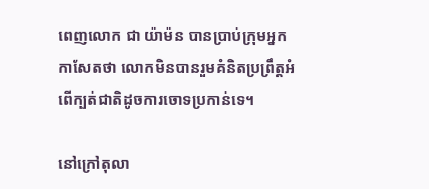ពេញលោក ជា យ៉ាម៉ន បានប្រាប់ក្រុមអ្នកកាសែតថា លោកមិនបានរួមគំនិតប្រព្រឹត្តអំពើក្បត់ជាតិដូចការចោទប្រកាន់ទេ។

នៅក្រៅតុលា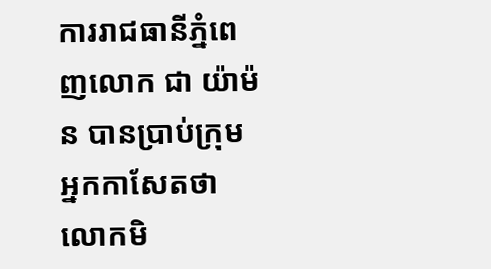ការរាជធានីភ្នំពេញលោក ជា យ៉ាម៉ន បានប្រាប់ក្រុមអ្នកកាសែតថា លោកមិ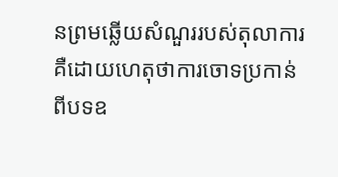នព្រមឆ្លើយសំណួររបស់តុលាការ គឺដោយហេតុថាការចោទប្រកាន់ពីបទឧ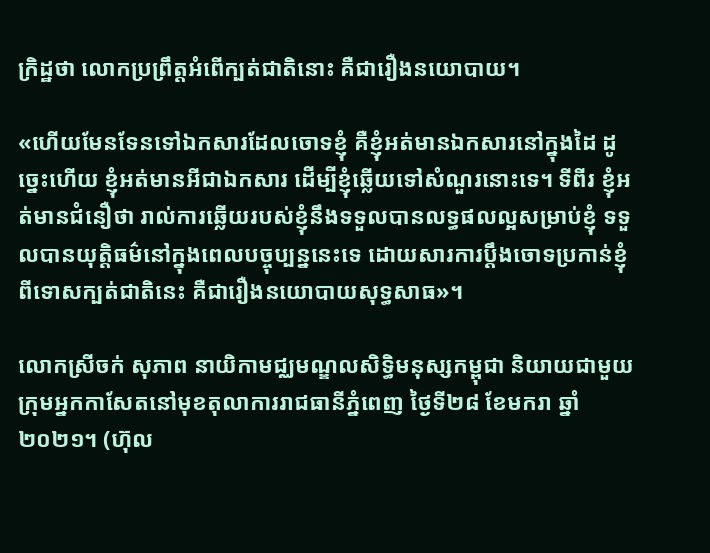ក្រិដ្ឋថា លោកប្រព្រឹត្តអំពើក្បត់ជាតិនោះ គឺជារឿងនយោបាយ។

«ហើយមែនទែនទៅឯកសារដែលចោទខ្ញុំ គឺខ្ញុំអត់មានឯកសារនៅក្នុងដៃ ដូច្នេះហើយ ខ្ញុំអត់មានអីជាឯកសារ ដើម្បីខ្ញុំឆ្លើយទៅសំណួរនោះទេ។ ទីពីរ ខ្ញុំអត់មានជំនឿថា រាល់ការឆ្លើយរបស់ខ្ញុំនឹងទទួលបានលទ្ធផលល្អសម្រាប់ខ្ញុំ ទទួលបានយុត្តិធម៌នៅក្នុងពេលបច្ចុប្បន្ននេះទេ ដោយសារការប្តឹងចោទប្រកាន់ខ្ញុំពីទោសក្បត់ជាតិនេះ គឺជារឿងនយោបាយសុទ្ធសាធ»។

លោកស្រីចក់ សុភាព នាយិកាមជ្ឈមណ្ឌលសិទ្ធិមនុស្សកម្ពុជា និយាយជាមួយក្រុមអ្នកកាសែតនៅមុខតុលាការរាជធានីភ្នំពេញ ថ្ងៃទី២៨ ខែមករា ឆ្នាំ២០២១។ (ហ៊ុល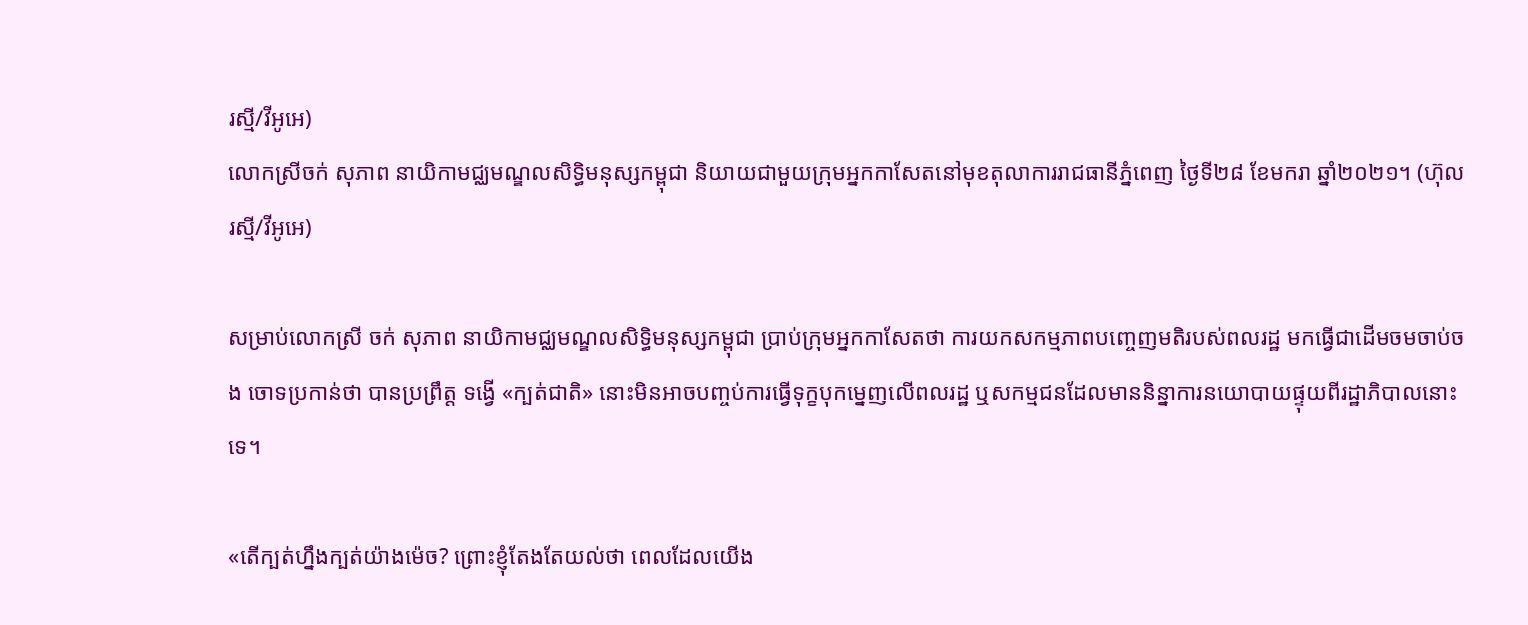រស្មី/វីអូអេ)
លោកស្រីចក់ សុភាព នាយិកាមជ្ឈមណ្ឌលសិទ្ធិមនុស្សកម្ពុជា និយាយជាមួយក្រុមអ្នកកាសែតនៅមុខតុលាការរាជធានីភ្នំពេញ ថ្ងៃទី២៨ ខែមករា ឆ្នាំ២០២១។ (ហ៊ុល រស្មី/វីអូអេ)

សម្រាប់លោកស្រី ចក់ សុភាព នាយិកាមជ្ឈមណ្ឌលសិទ្ធិមនុស្សកម្ពុជា ប្រាប់ក្រុមអ្នកកាសែតថា ការយកសកម្មភាពបញ្ចេញមតិរបស់ពលរដ្ឋ មកធ្វើជាដើមចមចាប់ចង ចោទប្រកាន់ថា បានប្រព្រឹត្ត ទង្វើ «ក្បត់ជាតិ» នោះមិនអាចបញ្ចប់ការធ្វើទុក្ខបុកម្នេញលើពលរដ្ឋ ឬសកម្មជនដែលមាននិន្នាការនយោបាយផ្ទុយពីរដ្ឋាភិបាលនោះទេ។

«តើក្បត់ហ្នឹងក្បត់យ៉ាងម៉េច? ព្រោះខ្ញុំតែងតែយល់ថា ពេលដែលយើង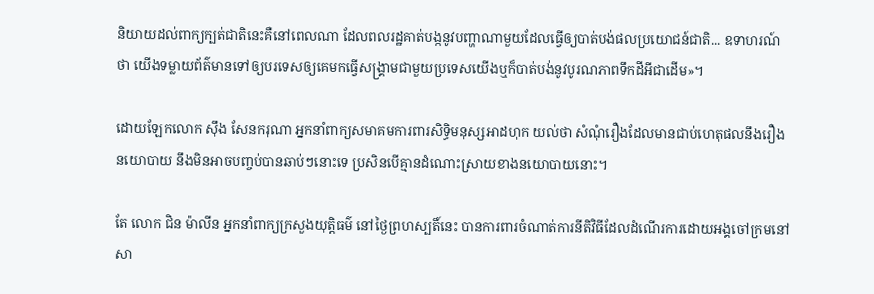និយាយដល់ពាក្យក្បត់ជាតិនេះគឺនៅពេលណា ដែលពលរដ្ឋគាត់បង្កនូវបញ្ហាណាមួយដែលធ្វើឲ្យបាត់បង់ផលប្រយោជន៍ជាតិ... ឧទាហរណ៍ថា យើងទម្លាយព័ត៌មានទៅឲ្យបរទេសឲ្យគេមកធ្វើសង្គ្រាមជាមួយប្រទេសយើងឬក៏បាត់បង់នូវបូរណភាពទឹកដីអីជាដើម»។

ដោយឡែកលោក ស៊ឹង សែនករុណា អ្នកនាំពាក្យសមាគមការពារសិទ្ធិមនុស្សអាដហុក យល់ថា សំណុំរឿងដែលមានជាប់ហេតុផលនឹងរឿងនយោបាយ នឹងមិនអាចបញ្ចប់បានឆាប់ៗនោះទេ ប្រសិនបើគ្មានដំណោះស្រាយខាងនយោបាយនោះ។

តែ លោក ជិន ម៉ាលីន អ្នកនាំពាក្យក្រសួងយុត្តិធម៌ នៅថ្ងៃព្រហស្បតិ៍នេះ បានការពារចំណាត់ការនីតិវិធីដែលដំណើរការដោយអង្គចៅក្រមនៅសា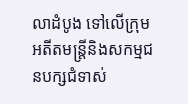លាដំបូង ទៅលើក្រុមអតីតមន្ត្រីនិងសកម្មជនបក្សជំទាស់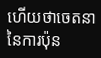ហើយថាចេតនានៃការប៉ុន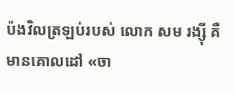ប៉ងវិលត្រឡប់របស់ លោក សម រង្ស៊ី គឺមានគោលដៅ «ចា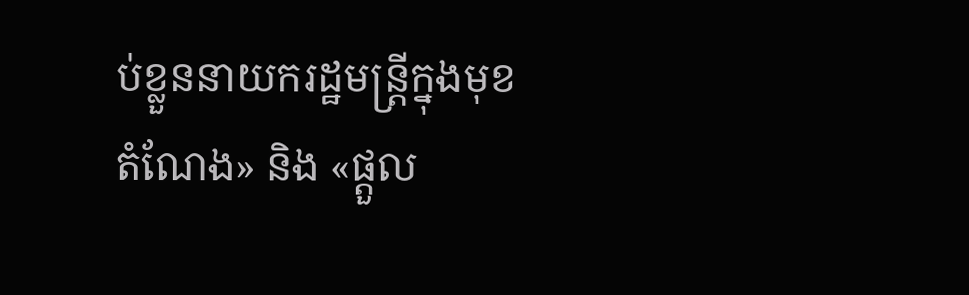ប់ខ្លួននាយករដ្ឋមន្រ្តីក្នុងមុខតំណែង» និង «ផ្តួល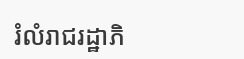រំលំរាជរដ្ឋាភិ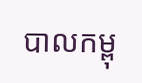បាលកម្ពុ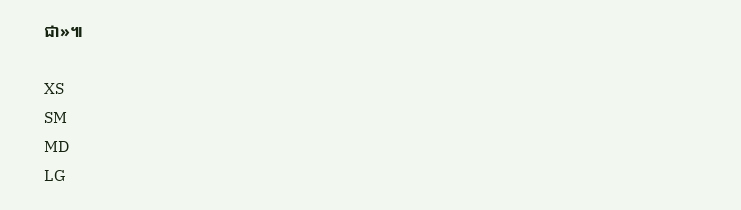ជា»៕

XS
SM
MD
LG